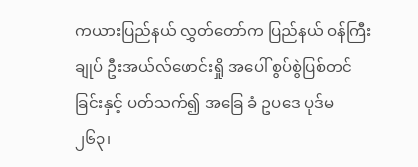ကယားပြည်နယ် လွှတ်တော်က ပြည်နယ် ဝန်ကြီးချုပ် ဦးအယ်လ်ဖောင်းရှို အပေါ် စွပ်စွဲပြစ်တင်ခြင်းနှင့် ပတ်သက်၍ အခြေ ခံ ဥပဒေ ပုဒ်မ ၂၆၃၊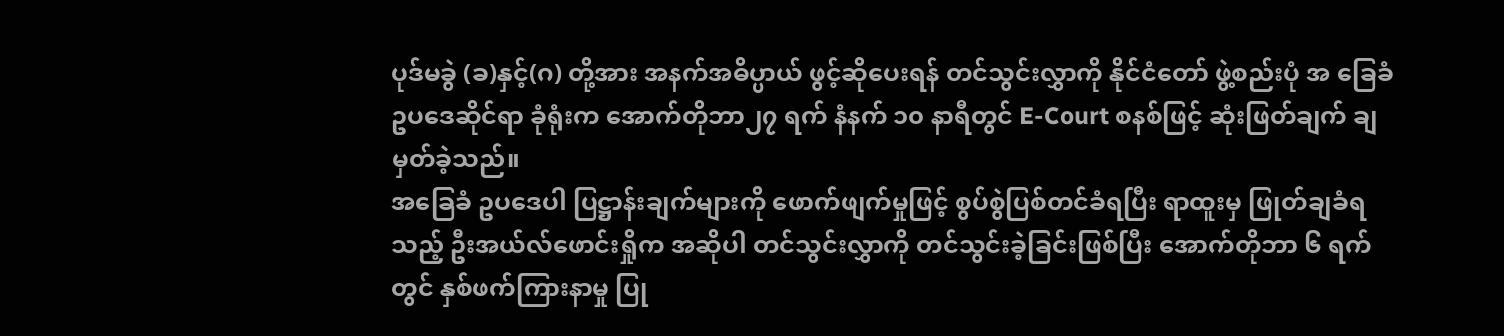ပုဒ်မခွဲ (ခ)နှင့်(ဂ) တို့အား အနက်အဓိပ္ပာယ် ဖွင့်ဆိုပေးရန် တင်သွင်းလွှာကို နိုင်ငံတော် ဖွဲ့စည်းပုံ အ ခြေခံ ဥပဒေဆိုင်ရာ ခုံရုံးက အောက်တိုဘာ၂၇ ရက် နံနက် ၁၀ နာရီတွင် E-Court စနစ်ဖြင့် ဆုံးဖြတ်ချက် ချမှတ်ခဲ့သည်။
အခြေခံ ဥပဒေပါ ပြဋ္ဌာန်းချက်များကို ဖောက်ဖျက်မှုဖြင့် စွပ်စွဲပြစ်တင်ခံရပြီး ရာထူးမှ ဖြုတ်ချခံရသည့် ဦးအယ်လ်ဖောင်းရှိုက အဆိုပါ တင်သွင်းလွှာကို တင်သွင်းခဲ့ခြင်းဖြစ်ပြီး အောက်တိုဘာ ၆ ရက်တွင် နှစ်ဖက်ကြားနာမှု ပြု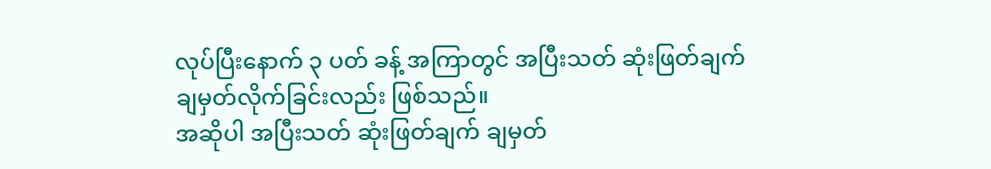လုပ်ပြီးနောက် ၃ ပတ် ခန့် အကြာတွင် အပြီးသတ် ဆုံးဖြတ်ချက် ချမှတ်လိုက်ခြင်းလည်း ဖြစ်သည်။
အဆိုပါ အပြီးသတ် ဆုံးဖြတ်ချက် ချမှတ်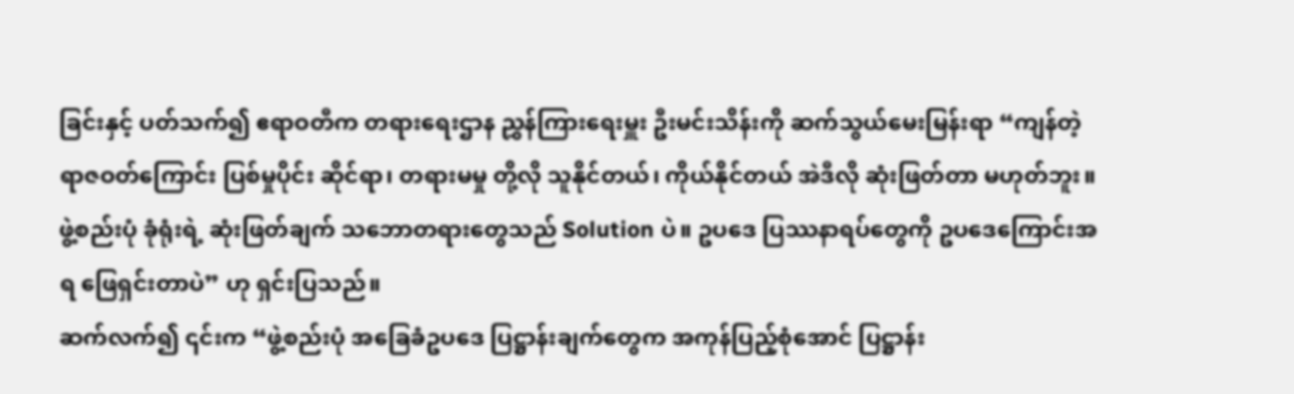ခြင်းနှင့် ပတ်သက်၍ ဧရာဝတီက တရားရေးဌာန ညွှန်ကြားရေးမှူး ဦးမင်းသိန်းကို ဆက်သွယ်မေးမြန်းရာ “ကျန်တဲ့ ရာဇဝတ်ကြောင်း ပြစ်မှုပိုင်း ဆိုင်ရာ၊ တရားမမှု တို့လို သူနိုင်တယ်၊ ကိုယ်နိုင်တယ် အဲဒီလို ဆုံးဖြတ်တာ မဟုတ်ဘူး။ ဖွဲ့စည်းပုံ ခုံရုံးရဲ့ ဆုံးဖြတ်ချက် သဘောတရားတွေသည် Solution ပဲ။ ဥပဒေ ပြဿနာရပ်တွေကို ဥပဒေကြောင်းအရ ဖြေရှင်းတာပဲ” ဟု ရှင်းပြသည်။
ဆက်လက်၍ ၎င်းက “ဖွဲ့စည်းပုံ အခြေခံဥပဒေ ပြဋ္ဌာန်းချက်တွေက အကုန်ပြည့်စုံအောင် ပြဋ္ဌာန်း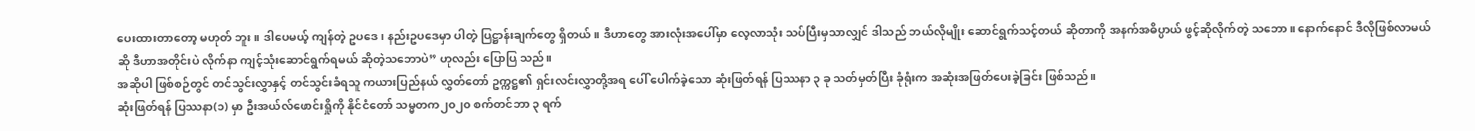ပေးထားတာတော့ မဟုတ် ဘူး။ ဒါပေမယ့် ကျန်တဲ့ ဥပဒေ၊ နည်းဥပဒေမှာ ပါတဲ့ ပြဋ္ဌာန်းချက်တွေ ရှိတယ်။ ဒီဟာတွေ အားလုံးအပေါ်မှာ လေ့လာသုံး သပ်ပြီးမှသာလျှင် ဒါသည် ဘယ်လိုမျိုး ဆောင်ရွက်သင့်တယ် ဆိုတာကို အနက်အဓိပ္ပာယ် ဖွင့်ဆိုလိုက်တဲ့ သဘော။ နောက်နောင် ဒီလိုဖြစ်လာမယ်ဆို ဒီဟာအတိုင်းပဲ လိုက်နာ ကျင့်သုံးဆောင်ရွက်ရမယ် ဆိုတဲ့သဘောပဲ” ဟုလည်း ပြောပြ သည်။
အဆိုပါ ဖြစ်စဉ်တွင် တင်သွင်းလွှာနှင့် တင်သွင်းခံရသူ ကယားပြည်နယ် လွှတ်တော် ဥက္ကဋ္ဌ၏ ရှင်းလင်းလွှာတို့အရ ပေါ် ပေါက်ခဲ့သော ဆုံးဖြတ်ရန် ပြဿနာ ၃ ခု သတ်မှတ်ပြီး ခုံရုံးက အဆုံးအဖြတ်ပေးခဲ့ခြင်း ဖြစ်သည်။
ဆုံးဖြတ်ရန် ပြဿနာ(၁) မှာ ဦးအယ်လ်ဖောင်းရှိုကို နိုင်ငံတော် သမ္မတက၂၀၂၀ စက်တင်ဘာ ၃ ရက်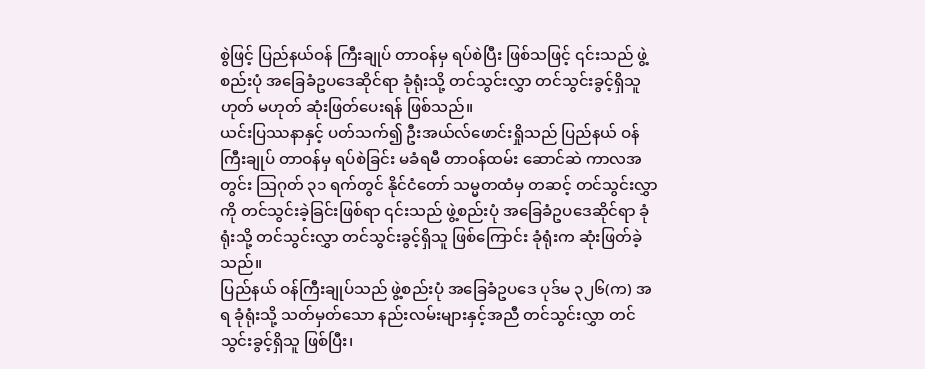စွဲဖြင့် ပြည်နယ်ဝန် ကြီးချုပ် တာဝန်မှ ရပ်စဲပြီး ဖြစ်သဖြင့် ၎င်းသည် ဖွဲ့စည်းပုံ အခြေခံဥပဒေဆိုင်ရာ ခုံရုံးသို့ တင်သွင်းလွှာ တင်သွင်းခွင့်ရှိသူ ဟုတ် မဟုတ် ဆုံးဖြတ်ပေးရန် ဖြစ်သည်။
ယင်းပြဿနာနှင့် ပတ်သက်၍ ဦးအယ်လ်ဖောင်းရှိုသည် ပြည်နယ် ဝန်ကြီးချုပ် တာဝန်မှ ရပ်စဲခြင်း မခံရမီ တာဝန်ထမ်း ဆောင်ဆဲ ကာလအတွင်း သြဂုတ် ၃၁ ရက်တွင် နိုင်ငံတော် သမ္မတထံမှ တဆင့် တင်သွင်းလွှာကို တင်သွင်းခဲ့ခြင်းဖြစ်ရာ ၎င်းသည် ဖွဲ့စည်းပုံ အခြေခံဥပဒေဆိုင်ရာ ခုံရုံးသို့ တင်သွင်းလွှာ တင်သွင်းခွင့်ရှိသူ ဖြစ်ကြောင်း ခုံရုံးက ဆုံးဖြတ်ခဲ့သည်။
ပြည်နယ် ဝန်ကြီးချုပ်သည် ဖွဲ့စည်းပုံ အခြေခံဥပဒေ ပုဒ်မ ၃၂၆(က) အရ ခုံရုံးသို့ သတ်မှတ်သော နည်းလမ်းများနှင့်အညီ တင်သွင်းလွှာ တင်သွင်းခွင့်ရှိသူ ဖြစ်ပြီး၊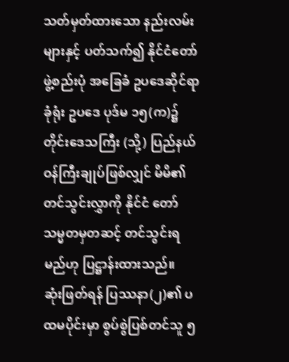သတ်မှတ်ထားသော နည်းလမ်းများနှင့် ပတ်သက်၍ နိုင်ငံတော် ဖွဲ့စည်းပုံ အခြေခံ ဥပဒေဆိုင်ရာ ခုံရုံး ဥပဒေ ပုဒ်မ ၁၅(က)၌ တိုင်းဒေသကြီး (သို့) ပြည်နယ် ဝန်ကြီးချုပ်ဖြစ်လျှင် မိမိ၏ တင်သွင်းလွှာကို နိုင်ငံ တော် သမ္မတမှတဆင့် တင်သွင်းရမည်ဟု ပြဋ္ဌာန်းထားသည်။
ဆုံးဖြတ်ရန် ပြဿနာ(၂)၏ ပထမပိုင်းမှာ စွပ်စွဲပြစ်တင်သူ ၅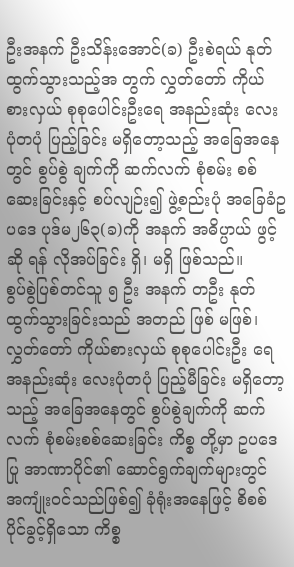ဦးအနက် ဦးသိန်းအောင်(ခ) ဦးစဲရယ် နုတ်ထွက်သွားသည့်အ တွက် လွှတ်တော် ကိုယ်စားလှယ် စုစုပေါင်းဦးရေ အနည်းဆုံး လေးပုံတပုံ ပြည့်ခြင်း မရှိတော့သည့် အခြေအနေတွင် စွပ်စွဲ ချက်ကို ဆက်လက် စုံစမ်း စစ်ဆေးခြင်းနှင့် စပ်လျဉ်း၍ ဖွဲ့စည်းပုံ အခြေခံဥပဒေ ပုဒ်မ၂၆၃(ခ)ကို အနက် အဓိပ္ပာယ် ဖွင့်ဆို ရန် လိုအပ်ခြင်း ရှိ၊ မရှိ ဖြစ်သည်။
စွပ်စွဲပြစ်တင်သူ ၅ ဦး အနက် တဦး နုတ်ထွက်သွားခြင်းသည် အတည် ဖြစ် မဖြစ်၊ လွှတ်တော် ကိုယ်စားလှယ် စုစုပေါင်းဦး ရေ အနည်းဆုံး လေးပုံတပုံ ပြည့်မီခြင်း မရှိတော့သည့် အခြေအနေတွင် စွပ်စွဲချက်ကို ဆက်လက် စုံစမ်းစစ်ဆေးခြင်း ကိစ္စ တို့မှာ ဥပဒေပြု အာဏာပိုင်၏ ဆောင်ရွက်ချက်များတွင် အကျုံးဝင်သည်ဖြစ်၍ ခုံရုံးအနေဖြင့် စိစစ်ပိုင်ခွင့်ရှိသော ကိစ္စ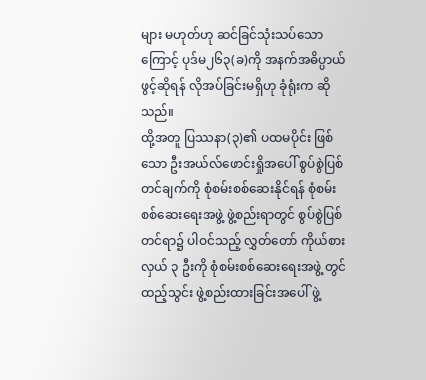များ မဟုတ်ဟု ဆင်ခြင်သုံးသပ်သောကြောင့် ပုဒ်မ၂၆၃(ခ)ကို အနက်အဓိပ္ပာယ် ဖွင့်ဆိုရန် လိုအပ်ခြင်းမရှိဟု ခုံရုံးက ဆိုသည်။
ထို့အတူ ပြဿနာ(၃)၏ ပထမပိုင်း ဖြစ်သော ဦးအယ်လ်ဖောင်းရှိုအပေါ် စွပ်စွဲပြစ်တင်ချက်ကို စုံစမ်းစစ်ဆေးနိုင်ရန် စုံစမ်း စစ်ဆေးရေးအဖွဲ့ ဖွဲ့စည်းရာတွင် စွပ်စွဲပြစ်တင်ရာ၌ ပါဝင်သည့် လွှတ်တော် ကိုယ်စားလှယ် ၃ ဦးကို စုံစမ်းစစ်ဆေးရေးအဖွဲ့ တွင် ထည့်သွင်း ဖွဲ့စည်းထားခြင်းအပေါ် ဖွဲ့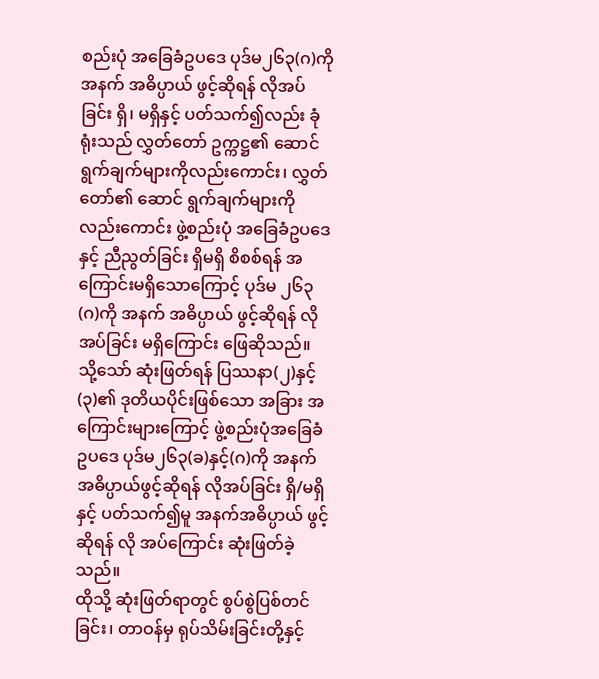စည်းပုံ အခြေခံဥပဒေ ပုဒ်မ၂၆၃(ဂ)ကို အနက် အဓိပ္ပာယ် ဖွင့်ဆိုရန် လိုအပ်ခြင်း ရှိ၊ မရှိနှင့် ပတ်သက်၍လည်း ခုံရုံးသည် လွှတ်တော် ဥက္ကဋ္ဌ၏ ဆောင်ရွက်ချက်များကိုလည်းကောင်း၊ လွှတ်တော်၏ ဆောင် ရွက်ချက်များကိုလည်းကောင်း ဖွဲ့စည်းပုံ အခြေခံဥပဒေနှင့် ညီညွတ်ခြင်း ရှိမရှိ စိစစ်ရန် အကြောင်းမရှိသောကြောင့် ပုဒ်မ ၂၆၃(ဂ)ကို အနက် အဓိပ္ပာယ် ဖွင့်ဆိုရန် လိုအပ်ခြင်း မရှိကြောင်း ဖြေဆိုသည်။
သို့သော် ဆုံးဖြတ်ရန် ပြဿနာ(၂)နှင့်(၃)၏ ဒုတိယပိုင်းဖြစ်သော အခြား အကြောင်းများကြောင့် ဖွဲ့စည်းပုံအခြေခံ ဥပဒေ ပုဒ်မ၂၆၃(ခ)နှင့်(ဂ)ကို အနက် အဓိပ္ပာယ်ဖွင့်ဆိုရန် လိုအပ်ခြင်း ရှိ/မရှိနှင့် ပတ်သက်၍မူ အနက်အဓိပ္ပာယ် ဖွင့်ဆိုရန် လို အပ်ကြောင်း ဆုံးဖြတ်ခဲ့သည်။
ထိုသို့ ဆုံးဖြတ်ရာတွင် စွပ်စွဲပြစ်တင်ခြင်း၊ တာဝန်မှ ရုပ်သိမ်းခြင်းတို့နှင့်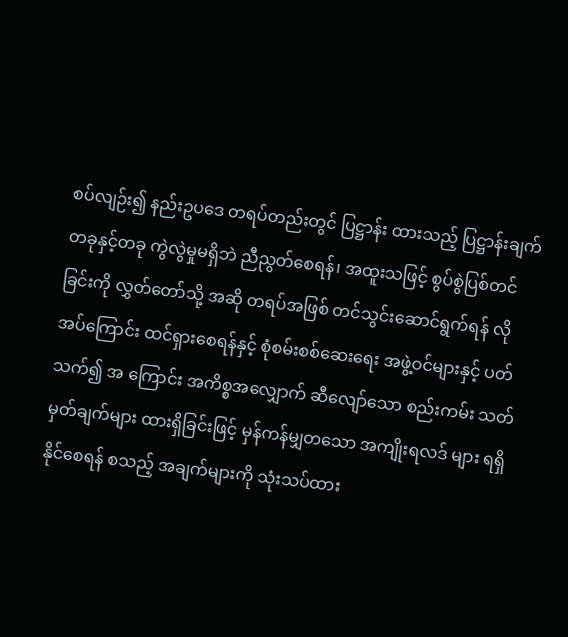စပ်လျဉ်း၍ နည်းဥပဒေ တရပ်တည်းတွင် ပြဋ္ဌာန်း ထားသည့် ပြဋ္ဌာန်းချက် တခုနှင့်တခု ကွဲလွဲမှုမရှိဘဲ ညီညွတ်စေရန်၊ အထူးသဖြင့် စွပ်စွဲပြစ်တင်ခြင်းကို လွှတ်တော်သို့ အဆို တရပ်အဖြစ် တင်သွင်းဆောင်ရွက်ရန် လိုအပ်ကြောင်း ထင်ရှားစေရန်နှင့် စုံစမ်းစစ်ဆေးရေး အဖွဲ့ဝင်များနှင့် ပတ်သက်၍ အ ကြောင်း အကိစ္စအလျှောက် ဆီလျော်သော စည်းကမ်း သတ်မှတ်ချက်များ ထားရှိခြင်းဖြင့် မှန်ကန်မျှတသော အကျိုးရလဒ် များ ရရှိနိုင်စေရန် စသည့် အချက်များကို သုံးသပ်ထား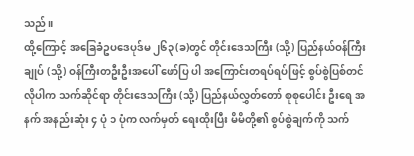သည်။
ထို့ကြောင့် အခြေခံဥပဒေပုဒ်မ ၂၆၃(ခ)တွင် တိုင်းဒေသကြီး (သို့) ပြည်နယ်ဝန်ကြီးချုပ် (သို့) ဝန်ကြီးတဦးဦးအပေါ် ဖော်ပြ ပါ အကြောင်းတရပ်ရပ်ဖြင့် စွပ်စွဲပြစ်တင်လိုပါက သက်ဆိုင်ရာ တိုင်းဒေသကြီး (သို့) ပြည်နယ်လွှတ်တော် စုစုပေါင်း ဦးရေ အနက် အနည်းဆုံး ၄ ပုံ ၁ ပုံက လက်မှတ် ရေးထိုးပြီး မိမိတို့၏ စွပ်စွဲချက်ကို သက်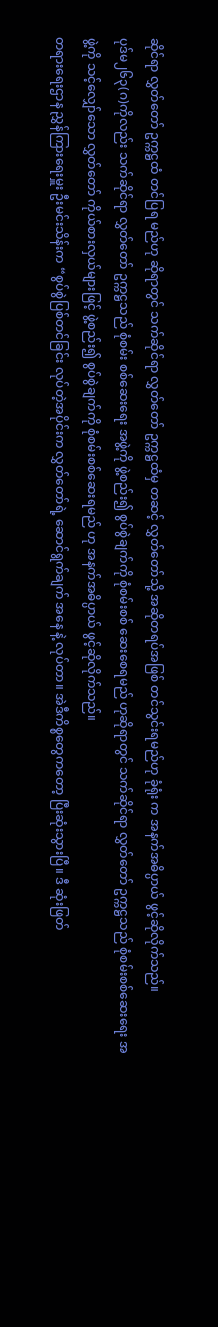ဆိုင်ရာ လွှတ်တော် ဥက္ကဋ္ဌထံ တင်ပြရ မည်ဟု ဆိုရာတွင် သက်ဆိုင်ရာ လွှတ်တော် ဥက္ကဋ္ဌထံမှ တဆင့် လွှတ်တော်သို့ အဆိုတရပ်အဖြစ် တင်သွင်းရမည်ဟု ခုံရုံး က အနက်အဓိပ္ပာယ် ဖွင့်ဆိုလိုက်သည်။
ပုဒ်မ၂၆၃(ဂ)ကိုလည်း သက်ဆိုင်ရာ လွှတ်တော် ဥက္ကဋ္ဌသည် စုံစမ်း စစ်ဆေးရေး အဖွဲ့ကို ဖွဲ့စည်း၍ စွပ်စွဲချက်ကို စုံစမ်းစစ် ဆေးစေရမည် ဟုဆိုရာတွင် သက်ဆိုင်ရာ လွှတ်တော် ဥက္ကဋ္ဌသည် စုံစမ်းစစ်ဆေးရေး အဖွဲ့ကို သင့်လျှော်သော လွှတ်တော် ကိုယ်စားလှယ်များဖြင့် ဖွဲ့စည်း၍ စွပ်စွဲချက်ကို စုံစမ်းစစ်ဆေးရမည် ဟု အနက်အဓိပ္ပာယ် ဖွင့်ဆိုလိုက်သည်။
တရားရေးဌာန ညွှန်ကြားရေးမှူး ဦးမင်းသိန်းက “စွပ်စွဲပြစ်တင်ခြင်း လုပ်တဲ့အပိုင်းက လွှတ်တော်ရဲ့ ဆောင်ရွက်ချက် အနေ နဲ့ လုပ်တာ။ အဲဒီကိစ္စတွေကတော့ ပြီးဆုံးသွားပြီ။ ဒီ ဆုံးဖြတ်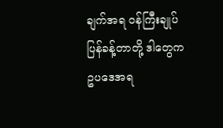ချက်အရ ဝန်ကြီးချုပ် ပြန်ခန့်တာတို့ ဒါတွေက ဥပဒေအရ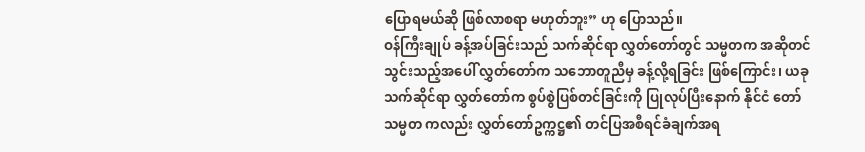ပြောရမယ်ဆို ဖြစ်လာစရာ မဟုတ်ဘူး” ဟု ပြောသည်။
ဝန်ကြီးချုပ် ခန့်အပ်ခြင်းသည် သက်ဆိုင်ရာ လွှတ်တော်တွင် သမ္မတက အဆိုတင်သွင်းသည့်အပေါ် လွှတ်တော်က သဘောတူညီမှ ခန့်လို့ရခြင်း ဖြစ်ကြောင်း၊ ယခု သက်ဆိုင်ရာ လွှတ်တော်က စွပ်စွဲပြစ်တင်ခြင်းကို ပြုလုပ်ပြီးနောက် နိုင်ငံ တော်သမ္မတ ကလည်း လွှတ်တော်ဥက္ကဋ္ဌ၏ တင်ပြအစီရင်ခံချက်အရ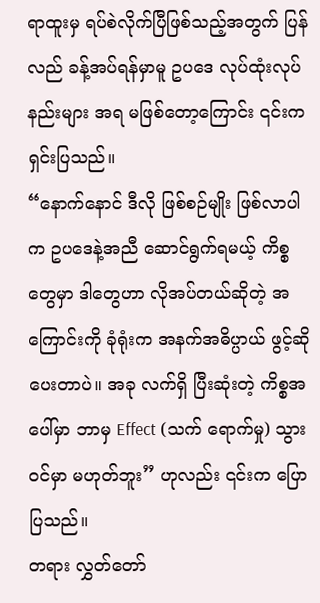ရာထူးမှ ရပ်စဲလိုက်ပြီဖြစ်သည့်အတွက် ပြန်လည် ခန့်အပ်ရန်မှာမူ ဥပဒေ လုပ်ထုံးလုပ်နည်းများ အရ မဖြစ်တော့ကြောင်း ၎င်းက ရှင်းပြသည်။
“နောက်နောင် ဒီလို ဖြစ်စဉ်မျိုး ဖြစ်လာပါက ဥပဒေနဲ့အညီ ဆောင်ရွက်ရမယ့် ကိစ္စတွေမှာ ဒါတွေဟာ လိုအပ်တယ်ဆိုတဲ့ အကြောင်းကို ခုံရုံးက အနက်အဓိပ္ပာယ် ဖွင့်ဆိုပေးတာပဲ။ အခု လက်ရှိ ပြီးဆုံးတဲ့ ကိစ္စအပေါ်မှာ ဘာမှ Effect (သက် ရောက်မှု) သွားဝင်မှာ မဟုတ်ဘူး” ဟုလည်း ၎င်းက ပြောပြသည်။
တရား လွှတ်တော်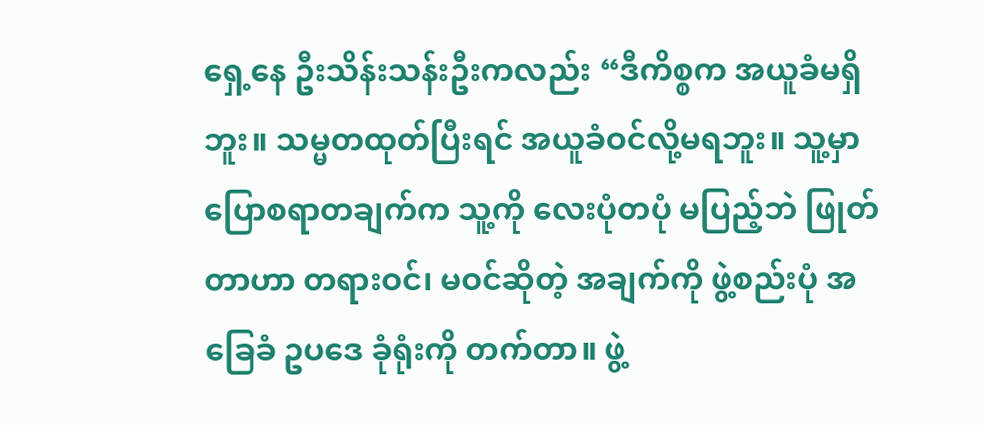ရှေ့နေ ဦးသိန်းသန်းဦးကလည်း “ဒီကိစ္စက အယူခံမရှိဘူး။ သမ္မတထုတ်ပြီးရင် အယူခံဝင်လို့မရဘူး။ သူ့မှာ ပြောစရာတချက်က သူ့ကို လေးပုံတပုံ မပြည့်ဘဲ ဖြုတ်တာဟာ တရားဝင်၊ မဝင်ဆိုတဲ့ အချက်ကို ဖွဲ့စည်းပုံ အခြေခံ ဥပဒေ ခုံရုံးကို တက်တာ။ ဖွဲ့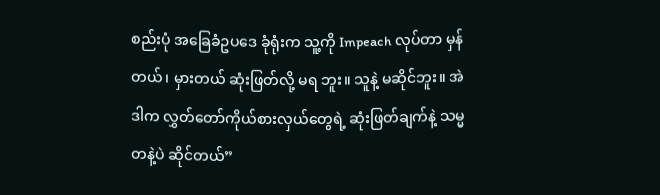စည်းပုံ အခြေခံဥပဒေ ခုံရုံးက သူ့ကို Impeach လုပ်တာ မှန်တယ်၊ မှားတယ် ဆုံးဖြတ်လို့ မရ ဘူး။ သူနဲ့ မဆိုင်ဘူး။ အဲဒါက လွှတ်တော်ကိုယ်စားလှယ်တွေရဲ့ ဆုံးဖြတ်ချက်နဲ့ သမ္မတနဲ့ပဲ ဆိုင်တယ်”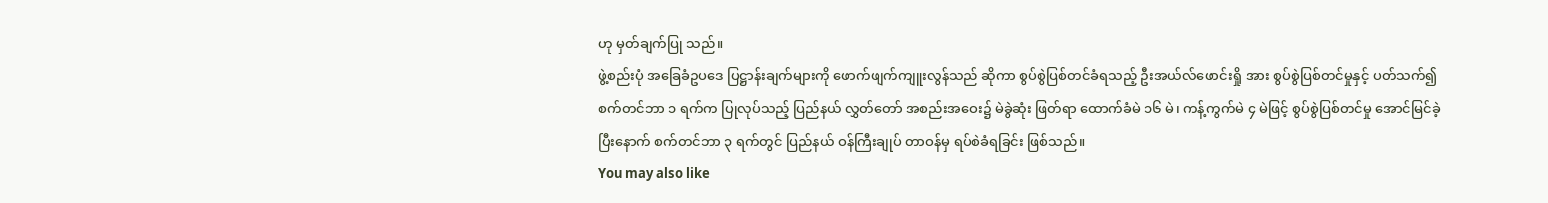ဟု မှတ်ချက်ပြု သည်။
ဖွဲ့စည်းပုံ အခြေခံဥပဒေ ပြဋ္ဌာန်းချက်များကို ဖောက်ဖျက်ကျူးလွန်သည် ဆိုကာ စွပ်စွဲပြစ်တင်ခံရသည့် ဦးအယ်လ်ဖောင်းရှို အား စွပ်စွဲပြစ်တင်မှုနှင့် ပတ်သက်၍ စက်တင်ဘာ ၁ ရက်က ပြုလုပ်သည့် ပြည်နယ် လွှတ်တော် အစည်းအဝေး၌ မဲခွဲဆုံး ဖြတ်ရာ ထောက်ခံမဲ ၁၆ မဲ၊ ကန့်ကွက်မဲ ၄ မဲဖြင့် စွပ်စွဲပြစ်တင်မှု အောင်မြင်ခဲ့ပြီးနောက် စက်တင်ဘာ ၃ ရက်တွင် ပြည်နယ် ဝန်ကြီးချုပ် တာဝန်မှ ရပ်စဲခံရခြင်း ဖြစ်သည်။
You may also like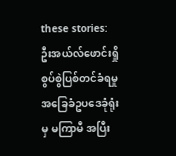these stories:
ဦးအယ်လ်ဖောင်းရှို စွပ်စွဲပြစ်တင်ခံရမှု အခြေခံဥပဒေခုံရုံးမှ မကြာမီ အပြီး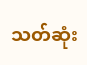သတ်ဆုံး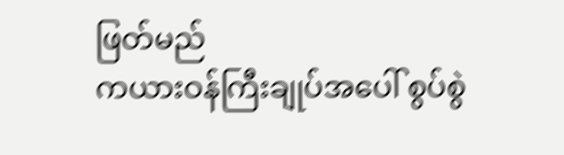ဖြတ်မည်
ကယားဝန်ကြီးချုပ်အပေါ် စွပ်စွဲ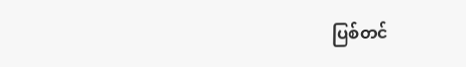ပြစ်တင်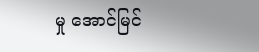မှု အောင်မြင်